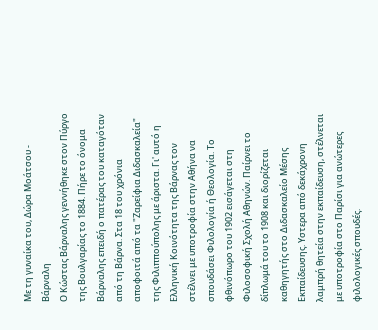Με τη γυναίκα του, Δώρα Μοάτσου - Βάρναλη
Ο Κώστας Βάρναλης γεννήθηκε στον Πύργο της Βουλγαρίας το 1884. Πήρε το όνομα Βάρναλης επειδή ο πατέρας του καταγόταν από τη Βάρνα. Στα 18 του χρόνια αποφοιτά από τα "Ζαρείφια Διδασκαλεία" της Φιλιππούπολης με άριστα. Γι' αυτό η Ελληνική Κοινότητα της Βάρνας τον στέλνει με υποτροφία στην Αθήνα να σπουδάσει Φιλολογία ή Θεολογία. Το φθινόπωρο του 1902 εισάγεται στη Φιλοσοφική Σχολή Αθηνών. Παίρνει το δίπλωμά του το 1908 και διορίζεται καθηγητής στο Διδασκαλείο Μέσης Εκπαίδευσης. Υστερα από δεκάχρονη λαμπρή θητεία στην εκπαίδευση, στέλνεται με υποτροφία στο Παρίσι για ανώτερες φιλολογικές σπουδές.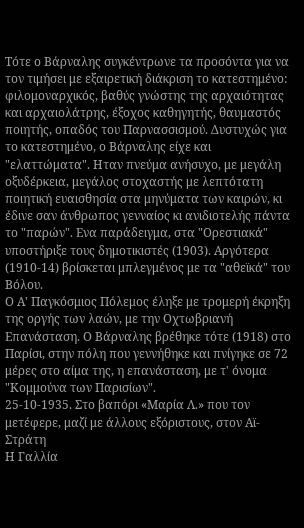Τότε ο Βάρναλης συγκέντρωνε τα προσόντα για να τον τιμήσει με εξαιρετική διάκριση το κατεστημένο: φιλομοναρχικός, βαθύς γνώστης της αρχαιότητας και αρχαιολάτρης, έξοχος καθηγητής, θαυμαστός ποιητής, οπαδός του Παρνασσισμού. Δυστυχώς για το κατεστημένο, ο Βάρναλης είχε και "ελαττώματα". Ηταν πνεύμα ανήσυχο, με μεγάλη οξυδέρκεια, μεγάλος στοχαστής με λεπτότατη ποιητική ευαισθησία στα μηνύματα των καιρών, κι έδινε σαν άνθρωπος γενναίος κι ανιδιοτελής πάντα το "παρών". Ενα παράδειγμα, στα "Ορεστιακά" υποστήριξε τους δημοτικιστές (1903). Αργότερα (1910-14) βρίσκεται μπλεγμένος με τα "αθεϊκά" του Βόλου.
Ο Α' Παγκόσμιος Πόλεμος έληξε με τρομερή έκρηξη της οργής των λαών, με την Οχτωβριανή Επανάσταση. Ο Βάρναλης βρέθηκε τότε (1918) στο Παρίσι, στην πόλη που γεννήθηκε και πνίγηκε σε 72 μέρες στο αίμα της, η επανάσταση, με τ' όνομα "Κομμούνα των Παρισίων".
25-10-1935. Στο βαπόρι «Μαρία Λ.» που τον μετέφερε, μαζί με άλλους εξόριστους, στον Αϊ-Στράτη
Η Γαλλία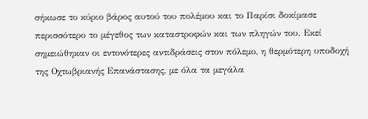σήκωσε το κύριο βάρος αυτού του πολέμου και το Παρίσι δοκίμασε περισσότερο το μέγεθος των καταστροφών και των πληγών του. Εκεί σημειώθηκαν οι εντονότερες αντιδράσεις στον πόλεμο, η θερμότερη υποδοχή της Οχτωβριανής Επανάστασης, με όλα τα μεγάλα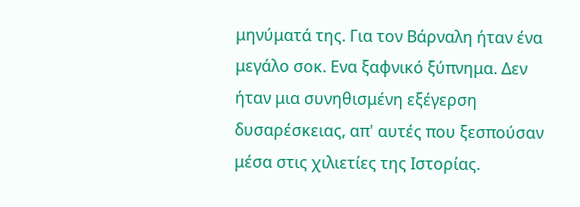μηνύματά της. Για τον Βάρναλη ήταν ένα μεγάλο σοκ. Ενα ξαφνικό ξύπνημα. Δεν ήταν μια συνηθισμένη εξέγερση δυσαρέσκειας, απ' αυτές που ξεσπούσαν μέσα στις χιλιετίες της Ιστορίας.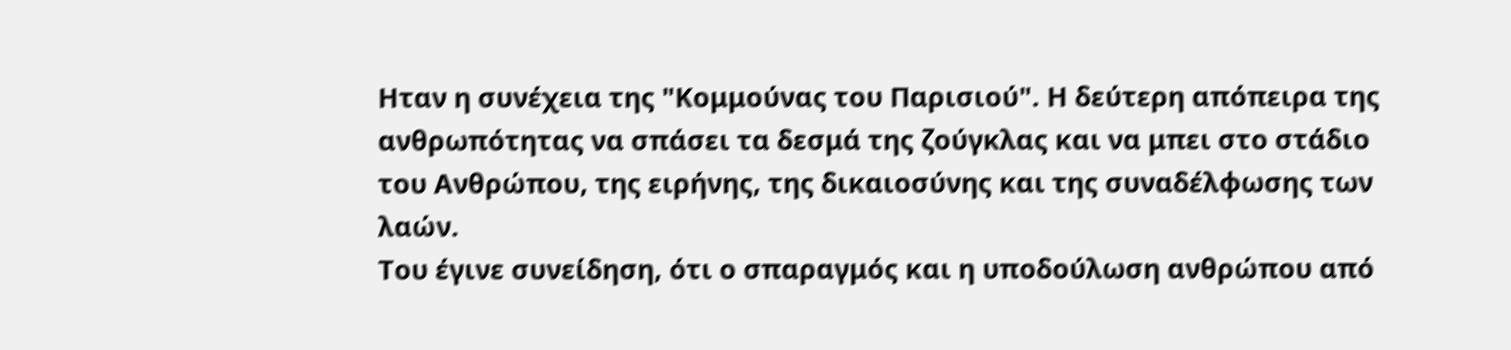Ηταν η συνέχεια της "Κομμούνας του Παρισιού". Η δεύτερη απόπειρα της ανθρωπότητας να σπάσει τα δεσμά της ζούγκλας και να μπει στο στάδιο του Ανθρώπου, της ειρήνης, της δικαιοσύνης και της συναδέλφωσης των λαών.
Του έγινε συνείδηση, ότι ο σπαραγμός και η υποδούλωση ανθρώπου από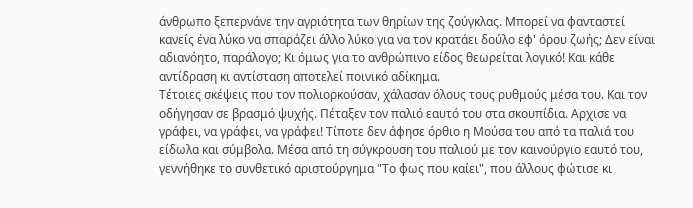άνθρωπο ξεπερνάνε την αγριότητα των θηρίων της ζούγκλας. Μπορεί να φανταστεί κανείς ένα λύκο να σπαράζει άλλο λύκο για να τον κρατάει δούλο εφ' όρου ζωής; Δεν είναι αδιανόητο, παράλογο; Κι όμως για το ανθρώπινο είδος θεωρείται λογικό! Και κάθε αντίδραση κι αντίσταση αποτελεί ποινικό αδίκημα.
Τέτοιες σκέψεις που τον πολιορκούσαν, χάλασαν όλους τους ρυθμούς μέσα του. Και τον οδήγησαν σε βρασμό ψυχής. Πέταξεν τον παλιό εαυτό του στα σκουπίδια. Αρχισε να γράφει, να γράφει, να γράφει! Τίποτε δεν άφησε όρθιο η Μούσα του από τα παλιά του είδωλα και σύμβολα. Μέσα από τη σύγκρουση του παλιού με τον καινούργιο εαυτό του, γεννήθηκε το συνθετικό αριστούργημα "Το φως που καίει", που άλλους φώτισε κι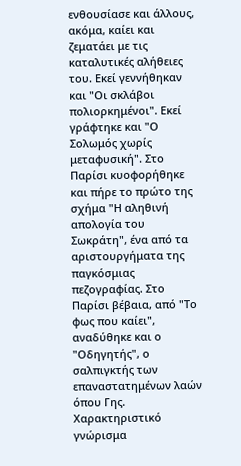ενθουσίασε και άλλους, ακόμα, καίει και ζεματάει με τις καταλυτικές αλήθειες του. Εκεί γεννήθηκαν και "Οι σκλάβοι πολιορκημένοι". Εκεί γράφτηκε και "Ο Σολωμός χωρίς μεταφυσική". Στο Παρίσι κυοφορήθηκε και πήρε το πρώτο της σχήμα "Η αληθινή απολογία του Σωκράτη", ένα από τα αριστουργήματα της παγκόσμιας πεζογραφίας. Στο Παρίσι βέβαια, από "Το φως που καίει", αναδύθηκε και ο "Οδηγητής", ο σαλπιγκτής των επαναστατημένων λαών όπου Γης.
Χαρακτηριστικό γνώρισμα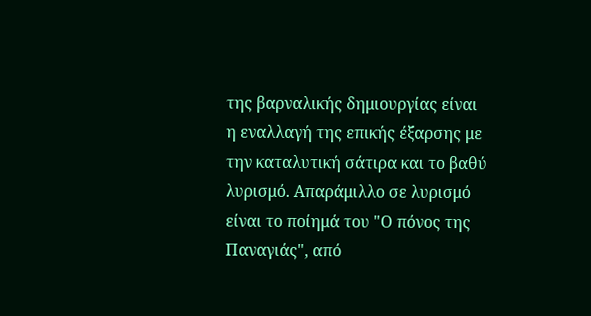της βαρναλικής δημιουργίας είναι η εναλλαγή της επικής έξαρσης με την καταλυτική σάτιρα και το βαθύ λυρισμό. Απαράμιλλο σε λυρισμό είναι το ποίημά του "Ο πόνος της Παναγιάς", από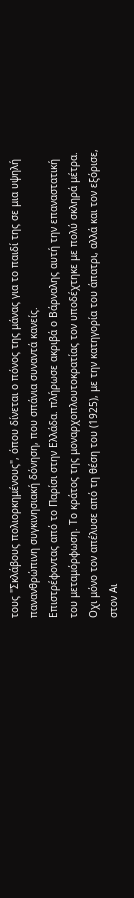τους "Σκλάβους πολιορκημένους", όπου δίνεται ο πόνος της μάνας για το παιδί της σε μια υψηλή πανανθρώπινη συγκινησιακή δόνηση, που σπάνια συναντά κανείς.
Επιστρέφοντας από το Παρίσι στην Ελλάδα. πλήρωσε ακριβά ο Βάρναλης αυτή την επαναστατική του μεταμόρφωση. Το κράτος της μοναρχοπλουτοκρατίας τον υποδέχτηκε με πολύ σκληρά μέτρα. Οχι μόνο τον απέλυσε από τη θέση του (1925), με την κατηγορία του άπατρι, αλλά και τον εξόρισε, στον Αι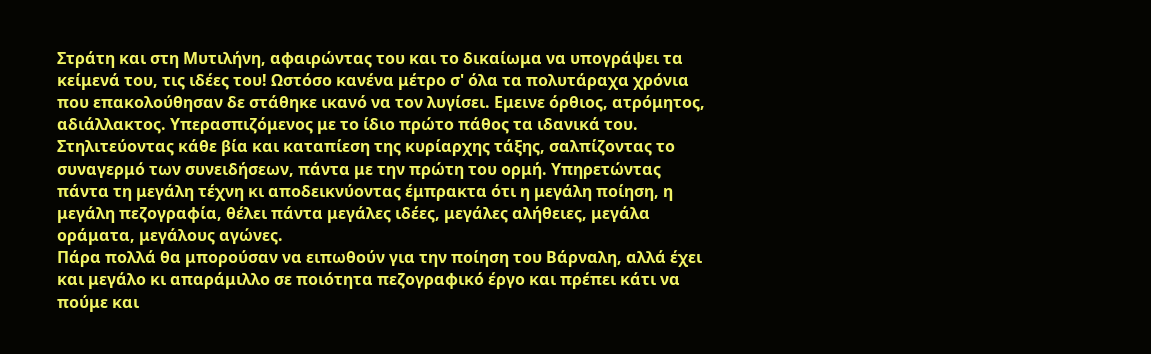Στράτη και στη Μυτιλήνη, αφαιρώντας του και το δικαίωμα να υπογράψει τα κείμενά του, τις ιδέες του! Ωστόσο κανένα μέτρο σ' όλα τα πολυτάραχα χρόνια που επακολούθησαν δε στάθηκε ικανό να τον λυγίσει. Εμεινε όρθιος, ατρόμητος, αδιάλλακτος. Υπερασπιζόμενος με το ίδιο πρώτο πάθος τα ιδανικά του. Στηλιτεύοντας κάθε βία και καταπίεση της κυρίαρχης τάξης, σαλπίζοντας το συναγερμό των συνειδήσεων, πάντα με την πρώτη του ορμή. Υπηρετώντας πάντα τη μεγάλη τέχνη κι αποδεικνύοντας έμπρακτα ότι η μεγάλη ποίηση, η μεγάλη πεζογραφία, θέλει πάντα μεγάλες ιδέες, μεγάλες αλήθειες, μεγάλα οράματα, μεγάλους αγώνες.
Πάρα πολλά θα μπορούσαν να ειπωθούν για την ποίηση του Βάρναλη, αλλά έχει και μεγάλο κι απαράμιλλο σε ποιότητα πεζογραφικό έργο και πρέπει κάτι να πούμε και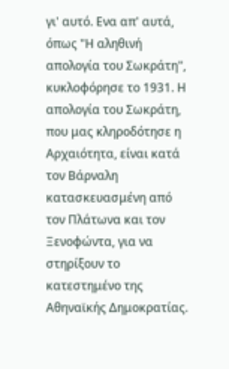γι' αυτό. Ενα απ' αυτά, όπως "Η αληθινή απολογία του Σωκράτη", κυκλοφόρησε το 1931. Η απολογία του Σωκράτη, που μας κληροδότησε η Αρχαιότητα, είναι κατά τον Βάρναλη κατασκευασμένη από τον Πλάτωνα και τον Ξενοφώντα, για να στηρίξουν το κατεστημένο της Αθηναϊκής Δημοκρατίας.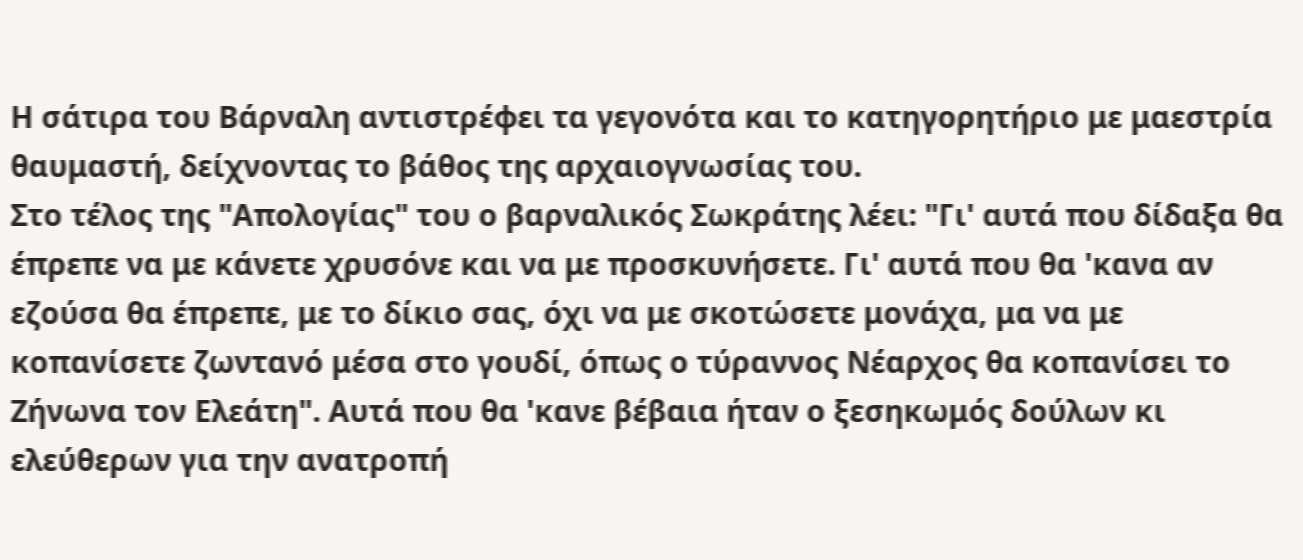Η σάτιρα του Βάρναλη αντιστρέφει τα γεγονότα και το κατηγορητήριο με μαεστρία θαυμαστή, δείχνοντας το βάθος της αρχαιογνωσίας του.
Στο τέλος της "Απολογίας" του ο βαρναλικός Σωκράτης λέει: "Γι' αυτά που δίδαξα θα έπρεπε να με κάνετε χρυσόνε και να με προσκυνήσετε. Γι' αυτά που θα 'κανα αν εζούσα θα έπρεπε, με το δίκιο σας, όχι να με σκοτώσετε μονάχα, μα να με κοπανίσετε ζωντανό μέσα στο γουδί, όπως ο τύραννος Νέαρχος θα κοπανίσει το Ζήνωνα τον Ελεάτη". Αυτά που θα 'κανε βέβαια ήταν ο ξεσηκωμός δούλων κι ελεύθερων για την ανατροπή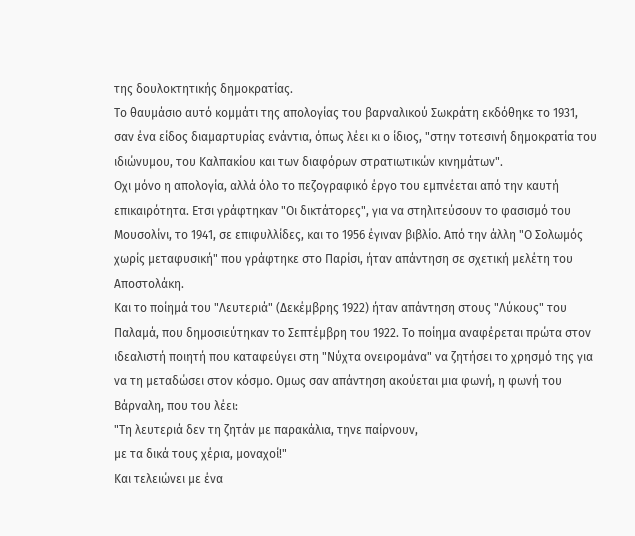της δουλοκτητικής δημοκρατίας.
Το θαυμάσιο αυτό κομμάτι της απολογίας του βαρναλικού Σωκράτη εκδόθηκε το 1931, σαν ένα είδος διαμαρτυρίας ενάντια, όπως λέει κι ο ίδιος, "στην τοτεσινή δημοκρατία του ιδιώνυμου, του Καλπακίου και των διαφόρων στρατιωτικών κινημάτων".
Οχι μόνο η απολογία, αλλά όλο το πεζογραφικό έργο του εμπνέεται από την καυτή επικαιρότητα. Ετσι γράφτηκαν "Οι δικτάτορες", για να στηλιτεύσουν το φασισμό του Μουσολίνι, το 1941, σε επιφυλλίδες, και το 1956 έγιναν βιβλίο. Από την άλλη "Ο Σολωμός χωρίς μεταφυσική" που γράφτηκε στο Παρίσι, ήταν απάντηση σε σχετική μελέτη του Αποστολάκη.
Και το ποίημά του "Λευτεριά" (Δεκέμβρης 1922) ήταν απάντηση στους "Λύκους" του Παλαμά, που δημοσιεύτηκαν το Σεπτέμβρη του 1922. Το ποίημα αναφέρεται πρώτα στον ιδεαλιστή ποιητή που καταφεύγει στη "Νύχτα ονειρομάνα" να ζητήσει το χρησμό της για να τη μεταδώσει στον κόσμο. Ομως σαν απάντηση ακούεται μια φωνή, η φωνή του Βάρναλη, που του λέει:
"Τη λευτεριά δεν τη ζητάν με παρακάλια, τηνε παίρνουν,
με τα δικά τους χέρια, μοναχοί!"
Και τελειώνει με ένα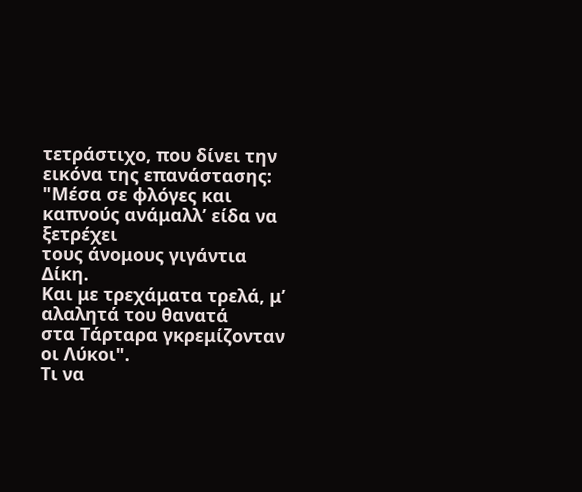τετράστιχο, που δίνει την εικόνα της επανάστασης:
"Μέσα σε φλόγες και καπνούς ανάμαλλ’ είδα να ξετρέχει
τους άνομους γιγάντια Δίκη.
Και με τρεχάματα τρελά, μ’ αλαλητά του θανατά
στα Τάρταρα γκρεμίζονταν οι Λύκοι".
Τι να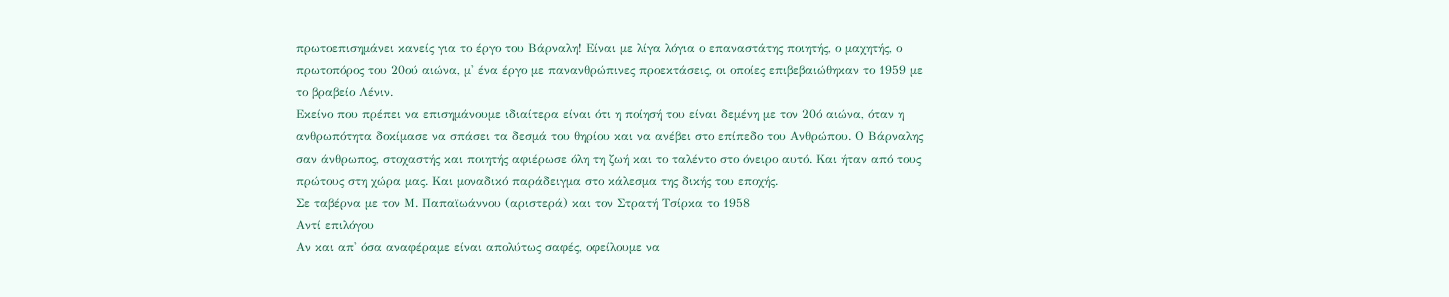πρωτοεπισημάνει κανείς για το έργο του Βάρναλη! Είναι με λίγα λόγια ο επαναστάτης ποιητής, ο μαχητής, ο πρωτοπόρος του 20ού αιώνα, μ' ένα έργο με πανανθρώπινες προεκτάσεις, οι οποίες επιβεβαιώθηκαν το 1959 με το βραβείο Λένιν.
Εκείνο που πρέπει να επισημάνουμε ιδιαίτερα είναι ότι η ποίησή του είναι δεμένη με τον 20ό αιώνα, όταν η ανθρωπότητα δοκίμασε να σπάσει τα δεσμά του θηρίου και να ανέβει στο επίπεδο του Ανθρώπου. Ο Βάρναλης σαν άνθρωπος, στοχαστής και ποιητής αφιέρωσε όλη τη ζωή και το ταλέντο στο όνειρο αυτό. Και ήταν από τους πρώτους στη χώρα μας. Και μοναδικό παράδειγμα στο κάλεσμα της δικής του εποχής.
Σε ταβέρνα με τον Μ. Παπαϊωάννου (αριστερά) και τον Στρατή Τσίρκα το 1958
Αντί επιλόγου
Αν και απ' όσα αναφέραμε είναι απολύτως σαφές, οφείλουμε να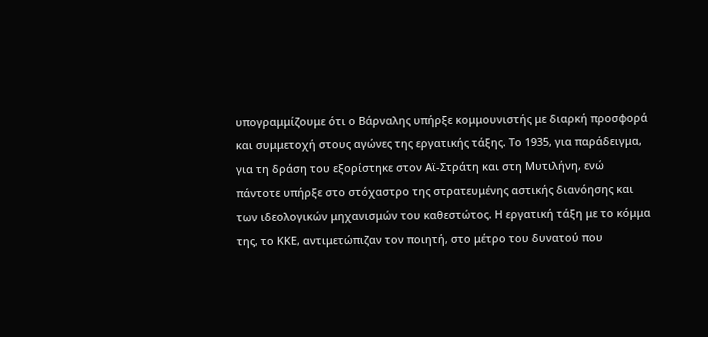υπογραμμίζουμε ότι ο Βάρναλης υπήρξε κομμουνιστής με διαρκή προσφορά και συμμετοχή στους αγώνες της εργατικής τάξης. Το 1935, για παράδειγμα, για τη δράση του εξορίστηκε στον Αϊ-Στράτη και στη Μυτιλήνη, ενώ πάντοτε υπήρξε στο στόχαστρο της στρατευμένης αστικής διανόησης και των ιδεολογικών μηχανισμών του καθεστώτος. Η εργατική τάξη με το κόμμα της, το ΚΚΕ, αντιμετώπιζαν τον ποιητή, στο μέτρο του δυνατού που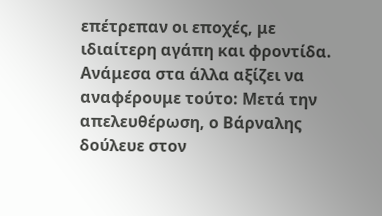επέτρεπαν οι εποχές, με ιδιαίτερη αγάπη και φροντίδα. Ανάμεσα στα άλλα αξίζει να αναφέρουμε τούτο: Μετά την απελευθέρωση, ο Βάρναλης δούλευε στον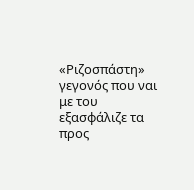«Ριζοσπάστη» γεγονός που ναι με του εξασφάλιζε τα προς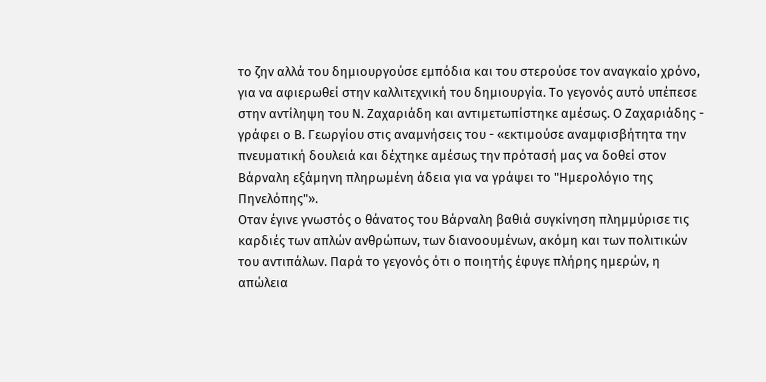το ζην αλλά του δημιουργούσε εμπόδια και του στερούσε τον αναγκαίο χρόνο, για να αφιερωθεί στην καλλιτεχνική του δημιουργία. Το γεγονός αυτό υπέπεσε στην αντίληψη του Ν. Ζαχαριάδη και αντιμετωπίστηκε αμέσως. Ο Ζαχαριάδης - γράφει ο Β. Γεωργίου στις αναμνήσεις του - «εκτιμούσε αναμφισβήτητα την πνευματική δουλειά και δέχτηκε αμέσως την πρότασή μας να δοθεί στον Βάρναλη εξάμηνη πληρωμένη άδεια για να γράψει το "Ημερολόγιο της Πηνελόπης"».
Οταν έγινε γνωστός ο θάνατος του Βάρναλη βαθιά συγκίνηση πλημμύρισε τις καρδιές των απλών ανθρώπων, των διανοουμένων, ακόμη και των πολιτικών του αντιπάλων. Παρά το γεγονός ότι ο ποιητής έφυγε πλήρης ημερών, η απώλεια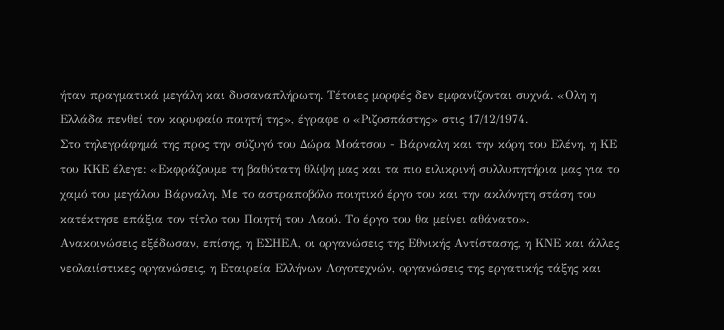ήταν πραγματικά μεγάλη και δυσαναπλήρωτη. Τέτοιες μορφές δεν εμφανίζονται συχνά. «Ολη η Ελλάδα πενθεί τον κορυφαίο ποιητή της», έγραφε ο «Ριζοσπάστης» στις 17/12/1974.
Στο τηλεγράφημά της προς την σύζυγό του Δώρα Μοάτσου - Βάρναλη και την κόρη του Ελένη, η ΚΕ του ΚΚΕ έλεγε: «Εκφράζουμε τη βαθύτατη θλίψη μας και τα πιο ειλικρινή συλλυπητήρια μας για το χαμό του μεγάλου Βάρναλη. Με το αστραποβόλο ποιητικό έργο του και την ακλόνητη στάση του κατέκτησε επάξια τον τίτλο του Ποιητή του Λαού. Το έργο του θα μείνει αθάνατο».
Ανακοινώσεις εξέδωσαν, επίσης, η ΕΣΗΕΑ, οι οργανώσεις της Εθνικής Αντίστασης, η ΚΝΕ και άλλες νεολαιίστικες οργανώσεις, η Εταιρεία Ελλήνων Λογοτεχνών, οργανώσεις της εργατικής τάξης και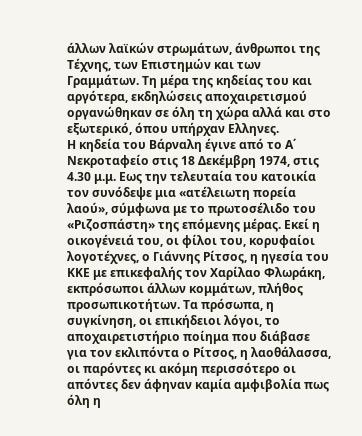άλλων λαϊκών στρωμάτων, άνθρωποι της Τέχνης, των Επιστημών και των Γραμμάτων. Τη μέρα της κηδείας του και αργότερα, εκδηλώσεις αποχαιρετισμού οργανώθηκαν σε όλη τη χώρα αλλά και στο εξωτερικό, όπου υπήρχαν Ελληνες.
Η κηδεία του Βάρναλη έγινε από το Α΄ Νεκροταφείο στις 18 Δεκέμβρη 1974, στις 4.30 μ.μ. Εως την τελευταία του κατοικία τον συνόδεψε μια «ατέλειωτη πορεία λαού», σύμφωνα με το πρωτοσέλιδο του «Ριζοσπάστη» της επόμενης μέρας. Εκεί η οικογένειά του, οι φίλοι του, κορυφαίοι λογοτέχνες, ο Γιάννης Ρίτσος, η ηγεσία του ΚΚΕ με επικεφαλής τον Χαρίλαο Φλωράκη, εκπρόσωποι άλλων κομμάτων, πλήθος προσωπικοτήτων. Τα πρόσωπα, η συγκίνηση, οι επικήδειοι λόγοι, το αποχαιρετιστήριο ποίημα που διάβασε για τον εκλιπόντα ο Ρίτσος, η λαοθάλασσα, οι παρόντες κι ακόμη περισσότερο οι απόντες δεν άφηναν καμία αμφιβολία πως όλη η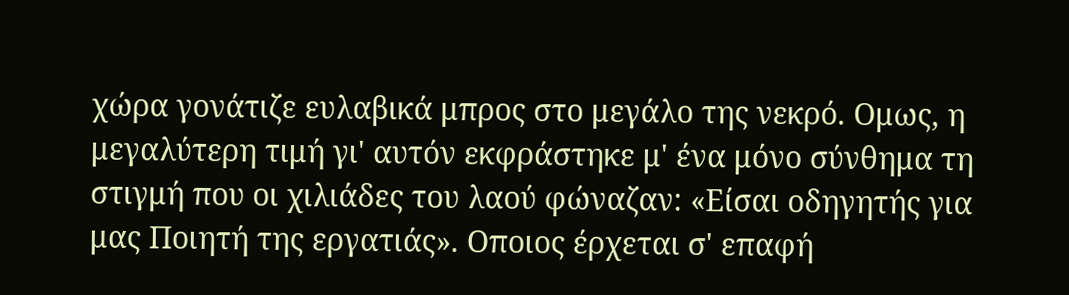χώρα γονάτιζε ευλαβικά μπρος στο μεγάλο της νεκρό. Ομως, η μεγαλύτερη τιμή γι' αυτόν εκφράστηκε μ' ένα μόνο σύνθημα τη στιγμή που οι χιλιάδες του λαού φώναζαν: «Είσαι οδηγητής για μας Ποιητή της εργατιάς». Οποιος έρχεται σ' επαφή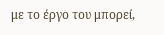με το έργο του μπορεί,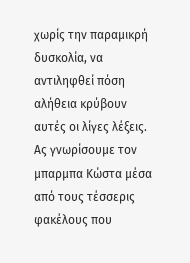χωρίς την παραμικρή δυσκολία, να αντιληφθεί πόση αλήθεια κρύβουν αυτές οι λίγες λέξεις.
Ας γνωρίσουμε τον μπαρμπα Κώστα μέσα από τους τέσσερις φακέλους που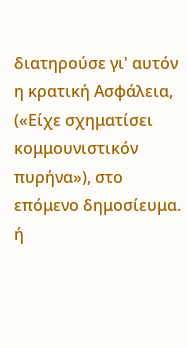διατηρούσε γι' αυτόν η κρατική Ασφάλεια,
(«Είχε σχηματίσει κομμουνιστικόν πυρήνα»), στο επόμενο δημοσίευμα.
ή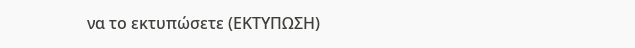να το εκτυπώσετε (ΕΚΤΥΠΩΣΗ)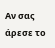Αν σας άρεσε το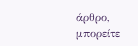άρθρο, μπορείτε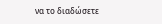να το διαδώσετε